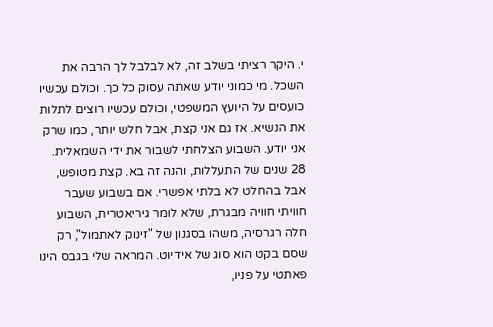י. היקר רציתי בשלב זה, לא לבלבל לך הרבה את השכל. מי כמוני יודע שאתה עסוק כל כך. וכולם עכשיו כועסים על היועץ המשפטי, וכולם עכשיו רוצים לתלות את הנשיא. אז גם אני קצת, אבל חלש יותר, כמו שרק אני יודע. השבוע הצלחתי לשבור את ידי השמאלית. 28 שנים של התעללות, והנה זה בא. קצת מטופש, אבל בהחלט לא בלתי אפשרי. אם בשבוע שעבר חוויתי חוויה מבגרת, שלא לומר גיריאטרית, השבוע חלה רגרסיה, משהו בסגנון של "זינוק לאתמול", רק שסם בקט הוא סוג של אידיוט. המראה שלי בגבס הינו פאתטי על פניו,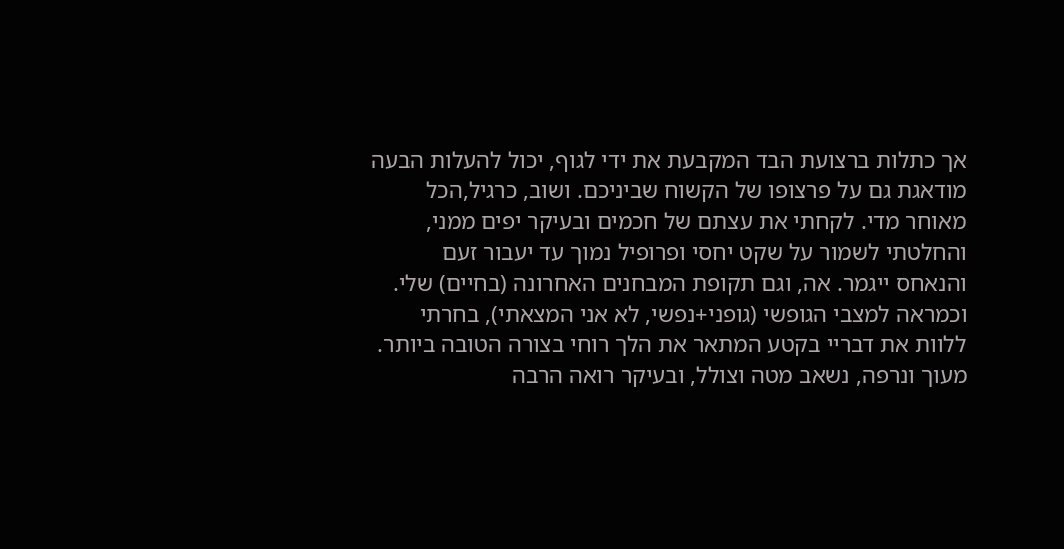אך כתלות ברצועת הבד המקבעת את ידי לגוף, יכול להעלות הבעה מודאגת גם על פרצופו של הקשוח שביניכם. ושוב, כרגיל,הכל מאוחר מדי. לקחתי את עצתם של חכמים ובעיקר יפים ממני, והחלטתי לשמור על שקט יחסי ופרופיל נמוך עד יעבור זעם והנאחס ייגמר. אה, וגם תקופת המבחנים האחרונה (בחיים) שלי.
וכמראה למצבי הגופשי (גופני+נפשי, לא אני המצאתי), בחרתי ללוות את דבריי בקטע המתאר את הלך רוחי בצורה הטובה ביותר. מעוך ונרפה, נשאב מטה וצולל, ובעיקר רואה הרבה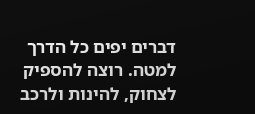דברים יפים כל הדרך למטה. רוצה להספיק לצחוק, להינות ולרכב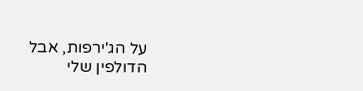על הג'ירפות, אבל הדולפין שלי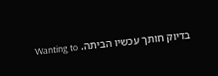בדיוק חותך עכשיו הביתה. Wanting to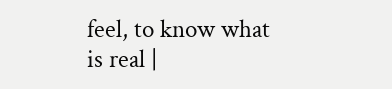feel, to know what is real |